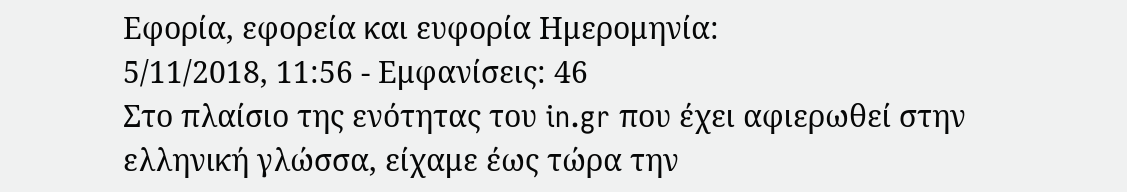Εφορία, εφορεία και ευφορία Ημερομηνία:
5/11/2018, 11:56 - Εμφανίσεις: 46
Στο πλαίσιο της ενότητας του in.gr που έχει αφιερωθεί στην ελληνική γλώσσα, είχαμε έως τώρα την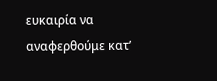ευκαιρία να αναφερθούμε κατ’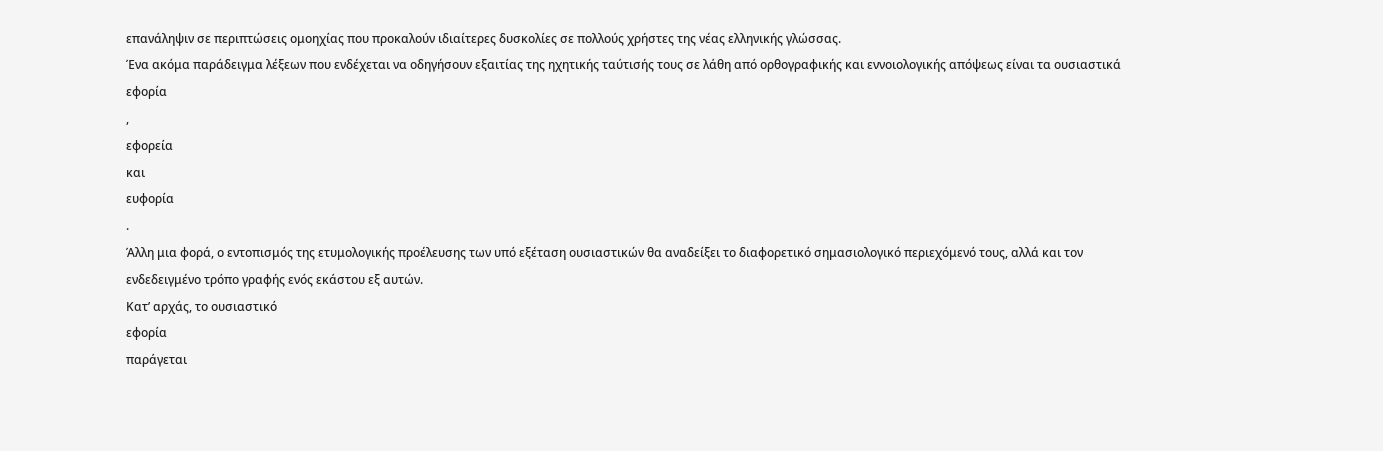επανάληψιν σε περιπτώσεις ομοηχίας που προκαλούν ιδιαίτερες δυσκολίες σε πολλούς χρήστες της νέας ελληνικής γλώσσας.
Ένα ακόμα παράδειγμα λέξεων που ενδέχεται να οδηγήσουν εξαιτίας της ηχητικής ταύτισής τους σε λάθη από ορθογραφικής και εννοιολογικής απόψεως είναι τα ουσιαστικά
εφορία
,
εφορεία
και
ευφορία
.
Άλλη μια φορά, ο εντοπισμός της ετυμολογικής προέλευσης των υπό εξέταση ουσιαστικών θα αναδείξει το διαφορετικό σημασιολογικό περιεχόμενό τους, αλλά και τον ενδεδειγμένο τρόπο γραφής ενός εκάστου εξ αυτών.
Κατ’ αρχάς, το ουσιαστικό
εφορία
παράγεται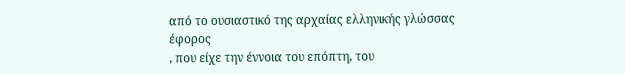από το ουσιαστικό της αρχαίας ελληνικής γλώσσας
έφορος
, που είχε την έννοια του επόπτη, του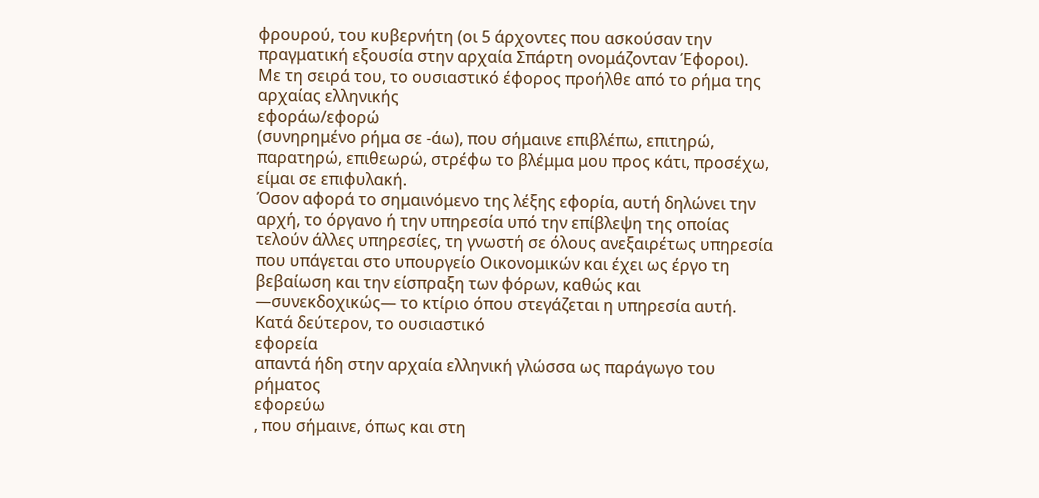φρουρού, του κυβερνήτη (οι 5 άρχοντες που ασκούσαν την πραγματική εξουσία στην αρχαία Σπάρτη ονομάζονταν Έφοροι).
Με τη σειρά του, το ουσιαστικό έφορος προήλθε από το ρήμα της αρχαίας ελληνικής
εφοράω/εφορώ
(συνηρημένο ρήμα σε -άω), που σήμαινε επιβλέπω, επιτηρώ, παρατηρώ, επιθεωρώ, στρέφω το βλέμμα μου προς κάτι, προσέχω, είμαι σε επιφυλακή.
Όσον αφορά το σημαινόμενο της λέξης εφορία, αυτή δηλώνει την αρχή, το όργανο ή την υπηρεσία υπό την επίβλεψη της οποίας τελούν άλλες υπηρεσίες, τη γνωστή σε όλους ανεξαιρέτως υπηρεσία που υπάγεται στο υπουργείο Οικονομικών και έχει ως έργο τη βεβαίωση και την είσπραξη των φόρων, καθώς και —συνεκδοχικώς— το κτίριο όπου στεγάζεται η υπηρεσία αυτή.
Κατά δεύτερον, το ουσιαστικό
εφορεία
απαντά ήδη στην αρχαία ελληνική γλώσσα ως παράγωγο του ρήματος
εφορεύω
, που σήμαινε, όπως και στη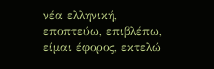νέα ελληνική, εποπτεύω, επιβλέπω, είμαι έφορος, εκτελώ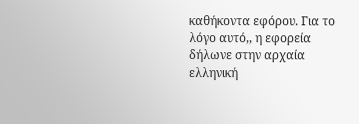καθήκοντα εφόρου. Για το λόγο αυτό,, η εφορεία δήλωνε στην αρχαία ελληνική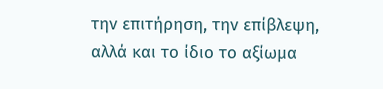την επιτήρηση, την επίβλεψη, αλλά και το ίδιο το αξίωμα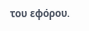του εφόρου.